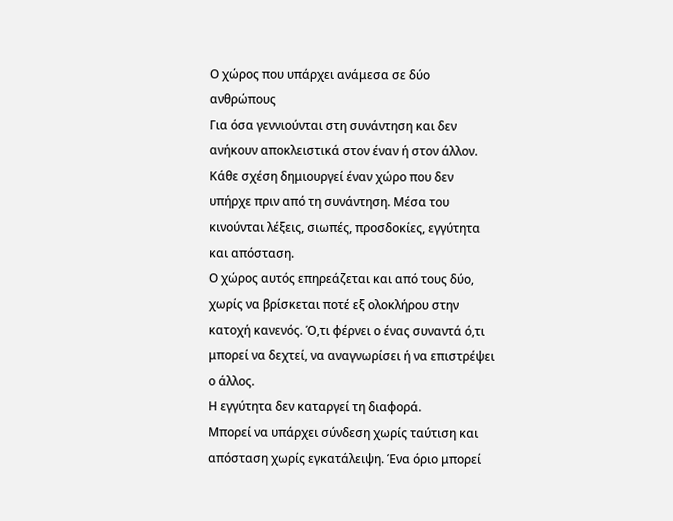Ο χώρος που υπάρχει ανάμεσα σε δύο ανθρώπους
Για όσα γεννιούνται στη συνάντηση και δεν ανήκουν αποκλειστικά στον έναν ή στον άλλον.
Κάθε σχέση δημιουργεί έναν χώρο που δεν υπήρχε πριν από τη συνάντηση. Μέσα του κινούνται λέξεις, σιωπές, προσδοκίες, εγγύτητα και απόσταση.
Ο χώρος αυτός επηρεάζεται και από τους δύο, χωρίς να βρίσκεται ποτέ εξ ολοκλήρου στην κατοχή κανενός. Ό,τι φέρνει ο ένας συναντά ό,τι μπορεί να δεχτεί, να αναγνωρίσει ή να επιστρέψει ο άλλος.
Η εγγύτητα δεν καταργεί τη διαφορά.
Μπορεί να υπάρχει σύνδεση χωρίς ταύτιση και απόσταση χωρίς εγκατάλειψη. Ένα όριο μπορεί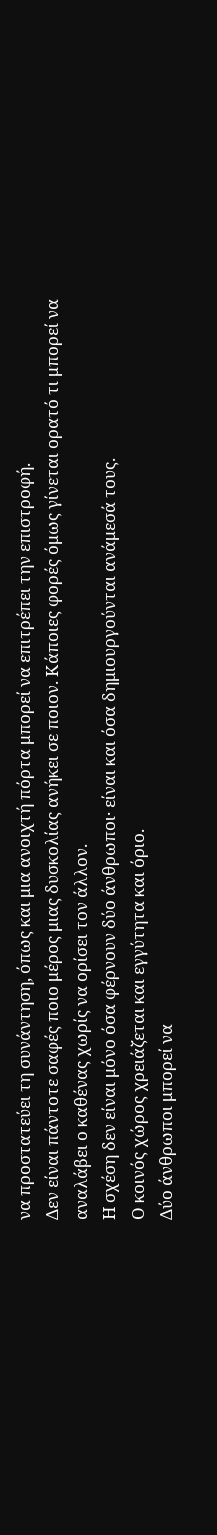να προστατεύει τη συνάντηση, όπως και μια ανοιχτή πόρτα μπορεί να επιτρέπει την επιστροφή.
Δεν είναι πάντοτε σαφές ποιο μέρος μιας δυσκολίας ανήκει σε ποιον. Κάποιες φορές όμως γίνεται ορατό τι μπορεί να αναλάβει ο καθένας χωρίς να ορίσει τον άλλον.
Η σχέση δεν είναι μόνο όσα φέρνουν δύο άνθρωποι· είναι και όσα δημιουργούνται ανάμεσά τους.
Ο κοινός χώρος χρειάζεται και εγγύτητα και όριο.
Δύο άνθρωποι μπορεί να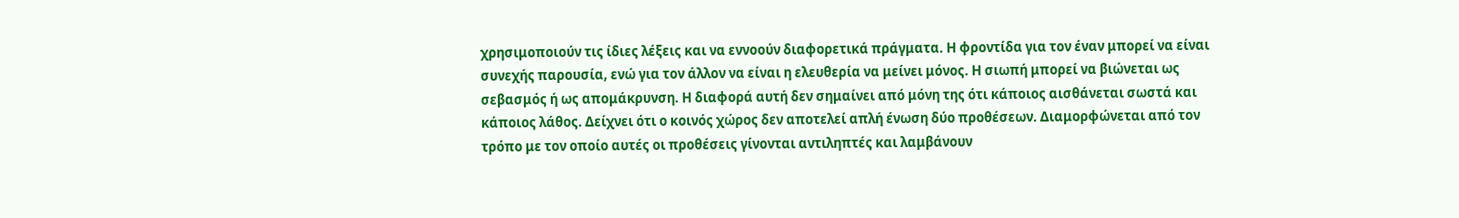χρησιμοποιούν τις ίδιες λέξεις και να εννοούν διαφορετικά πράγματα. Η φροντίδα για τον έναν μπορεί να είναι συνεχής παρουσία, ενώ για τον άλλον να είναι η ελευθερία να μείνει μόνος. Η σιωπή μπορεί να βιώνεται ως σεβασμός ή ως απομάκρυνση. Η διαφορά αυτή δεν σημαίνει από μόνη της ότι κάποιος αισθάνεται σωστά και κάποιος λάθος. Δείχνει ότι ο κοινός χώρος δεν αποτελεί απλή ένωση δύο προθέσεων. Διαμορφώνεται από τον τρόπο με τον οποίο αυτές οι προθέσεις γίνονται αντιληπτές και λαμβάνουν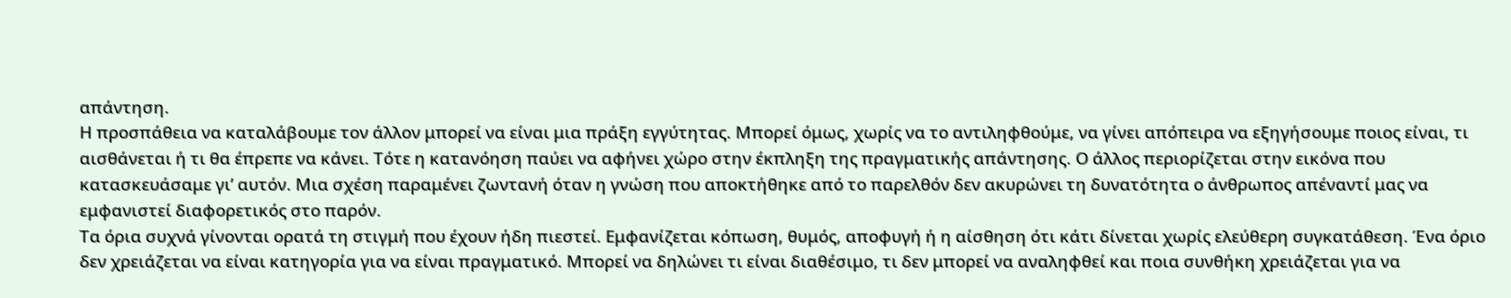απάντηση.
Η προσπάθεια να καταλάβουμε τον άλλον μπορεί να είναι μια πράξη εγγύτητας. Μπορεί όμως, χωρίς να το αντιληφθούμε, να γίνει απόπειρα να εξηγήσουμε ποιος είναι, τι αισθάνεται ή τι θα έπρεπε να κάνει. Τότε η κατανόηση παύει να αφήνει χώρο στην έκπληξη της πραγματικής απάντησης. Ο άλλος περιορίζεται στην εικόνα που κατασκευάσαμε γι’ αυτόν. Μια σχέση παραμένει ζωντανή όταν η γνώση που αποκτήθηκε από το παρελθόν δεν ακυρώνει τη δυνατότητα ο άνθρωπος απέναντί μας να εμφανιστεί διαφορετικός στο παρόν.
Τα όρια συχνά γίνονται ορατά τη στιγμή που έχουν ήδη πιεστεί. Εμφανίζεται κόπωση, θυμός, αποφυγή ή η αίσθηση ότι κάτι δίνεται χωρίς ελεύθερη συγκατάθεση. Ένα όριο δεν χρειάζεται να είναι κατηγορία για να είναι πραγματικό. Μπορεί να δηλώνει τι είναι διαθέσιμο, τι δεν μπορεί να αναληφθεί και ποια συνθήκη χρειάζεται για να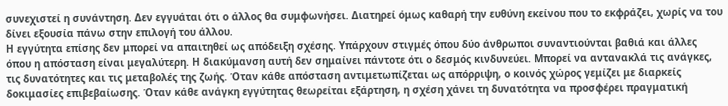συνεχιστεί η συνάντηση. Δεν εγγυάται ότι ο άλλος θα συμφωνήσει. Διατηρεί όμως καθαρή την ευθύνη εκείνου που το εκφράζει, χωρίς να του δίνει εξουσία πάνω στην επιλογή του άλλου.
Η εγγύτητα επίσης δεν μπορεί να απαιτηθεί ως απόδειξη σχέσης. Υπάρχουν στιγμές όπου δύο άνθρωποι συναντιούνται βαθιά και άλλες όπου η απόσταση είναι μεγαλύτερη. Η διακύμανση αυτή δεν σημαίνει πάντοτε ότι ο δεσμός κινδυνεύει. Μπορεί να αντανακλά τις ανάγκες, τις δυνατότητες και τις μεταβολές της ζωής. Όταν κάθε απόσταση αντιμετωπίζεται ως απόρριψη, ο κοινός χώρος γεμίζει με διαρκείς δοκιμασίες επιβεβαίωσης. Όταν κάθε ανάγκη εγγύτητας θεωρείται εξάρτηση, η σχέση χάνει τη δυνατότητα να προσφέρει πραγματική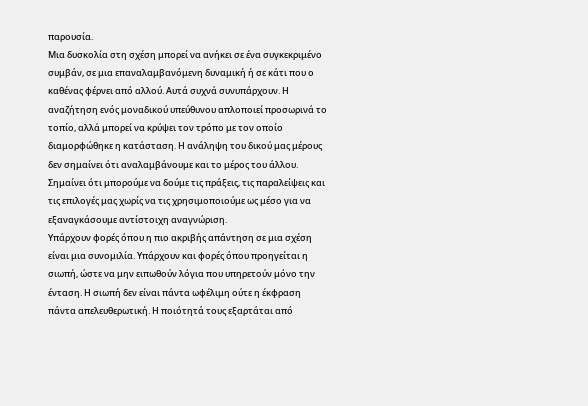παρουσία.
Μια δυσκολία στη σχέση μπορεί να ανήκει σε ένα συγκεκριμένο συμβάν, σε μια επαναλαμβανόμενη δυναμική ή σε κάτι που ο καθένας φέρνει από αλλού. Αυτά συχνά συνυπάρχουν. Η αναζήτηση ενός μοναδικού υπεύθυνου απλοποιεί προσωρινά το τοπίο, αλλά μπορεί να κρύψει τον τρόπο με τον οποίο διαμορφώθηκε η κατάσταση. Η ανάληψη του δικού μας μέρους δεν σημαίνει ότι αναλαμβάνουμε και το μέρος του άλλου. Σημαίνει ότι μπορούμε να δούμε τις πράξεις, τις παραλείψεις και τις επιλογές μας χωρίς να τις χρησιμοποιούμε ως μέσο για να εξαναγκάσουμε αντίστοιχη αναγνώριση.
Υπάρχουν φορές όπου η πιο ακριβής απάντηση σε μια σχέση είναι μια συνομιλία. Υπάρχουν και φορές όπου προηγείται η σιωπή, ώστε να μην ειπωθούν λόγια που υπηρετούν μόνο την ένταση. Η σιωπή δεν είναι πάντα ωφέλιμη ούτε η έκφραση πάντα απελευθερωτική. Η ποιότητά τους εξαρτάται από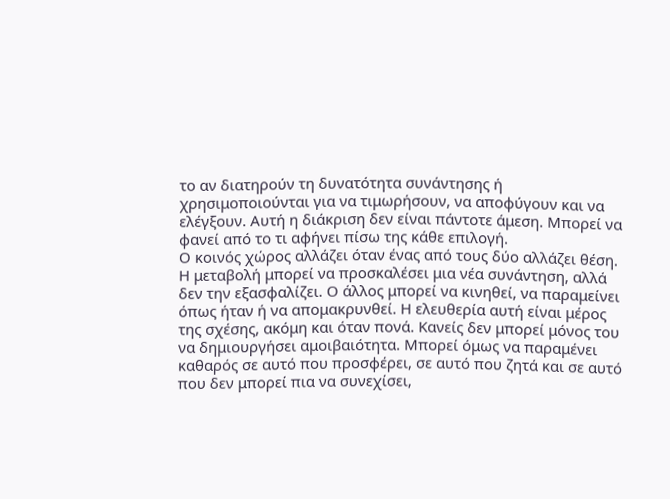το αν διατηρούν τη δυνατότητα συνάντησης ή χρησιμοποιούνται για να τιμωρήσουν, να αποφύγουν και να ελέγξουν. Αυτή η διάκριση δεν είναι πάντοτε άμεση. Μπορεί να φανεί από το τι αφήνει πίσω της κάθε επιλογή.
Ο κοινός χώρος αλλάζει όταν ένας από τους δύο αλλάζει θέση. Η μεταβολή μπορεί να προσκαλέσει μια νέα συνάντηση, αλλά δεν την εξασφαλίζει. Ο άλλος μπορεί να κινηθεί, να παραμείνει όπως ήταν ή να απομακρυνθεί. Η ελευθερία αυτή είναι μέρος της σχέσης, ακόμη και όταν πονά. Κανείς δεν μπορεί μόνος του να δημιουργήσει αμοιβαιότητα. Μπορεί όμως να παραμένει καθαρός σε αυτό που προσφέρει, σε αυτό που ζητά και σε αυτό που δεν μπορεί πια να συνεχίσει,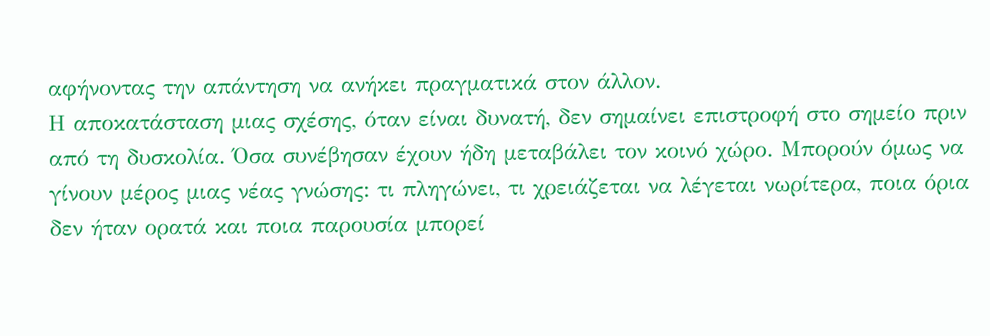αφήνοντας την απάντηση να ανήκει πραγματικά στον άλλον.
Η αποκατάσταση μιας σχέσης, όταν είναι δυνατή, δεν σημαίνει επιστροφή στο σημείο πριν από τη δυσκολία. Όσα συνέβησαν έχουν ήδη μεταβάλει τον κοινό χώρο. Μπορούν όμως να γίνουν μέρος μιας νέας γνώσης: τι πληγώνει, τι χρειάζεται να λέγεται νωρίτερα, ποια όρια δεν ήταν ορατά και ποια παρουσία μπορεί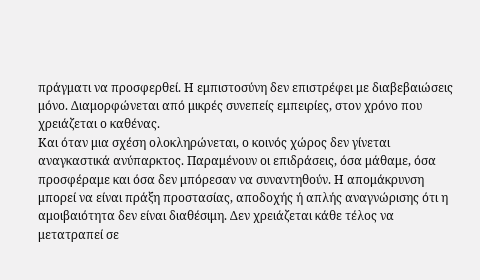πράγματι να προσφερθεί. Η εμπιστοσύνη δεν επιστρέφει με διαβεβαιώσεις μόνο. Διαμορφώνεται από μικρές συνεπείς εμπειρίες, στον χρόνο που χρειάζεται ο καθένας.
Και όταν μια σχέση ολοκληρώνεται, ο κοινός χώρος δεν γίνεται αναγκαστικά ανύπαρκτος. Παραμένουν οι επιδράσεις, όσα μάθαμε, όσα προσφέραμε και όσα δεν μπόρεσαν να συναντηθούν. Η απομάκρυνση μπορεί να είναι πράξη προστασίας, αποδοχής ή απλής αναγνώρισης ότι η αμοιβαιότητα δεν είναι διαθέσιμη. Δεν χρειάζεται κάθε τέλος να μετατραπεί σε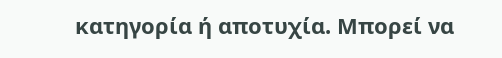κατηγορία ή αποτυχία. Μπορεί να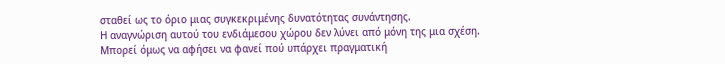σταθεί ως το όριο μιας συγκεκριμένης δυνατότητας συνάντησης.
Η αναγνώριση αυτού του ενδιάμεσου χώρου δεν λύνει από μόνη της μια σχέση.
Μπορεί όμως να αφήσει να φανεί πού υπάρχει πραγματική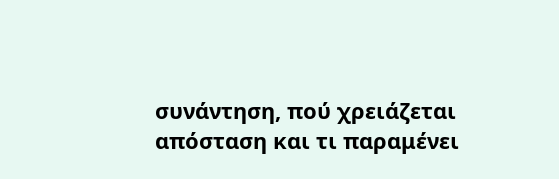συνάντηση, πού χρειάζεται απόσταση και τι παραμένει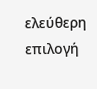ελεύθερη επιλογή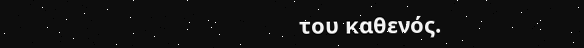του καθενός.